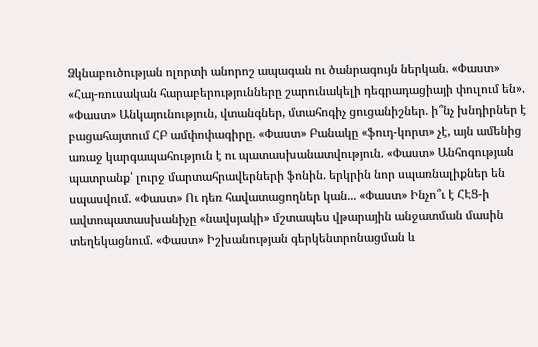Ձկնաբուծության ոլորտի անորոշ ապագան ու ծանրագույն ներկան. «Փաստ» «Հայ-ռուսական հարաբերությունները շարունակելի դեգրադացիայի փուլում են». «Փաստ» Անկայունություն, վտանգներ, մտահոգիչ ցուցանիշներ. ի՞նչ խնդիրներ է բացահայտում ՀԲ ամփոփագիրը. «Փաստ» Բանակը «ֆուդ-կորտ» չէ, այն ամենից առաջ կարգապահություն է ու պատասխանատվություն. «Փաստ» Անհոգության պատրանք՝ լուրջ մարտահրավերների ֆոնին. երկրին նոր սպառնալիքներ են սպասվում. «Փաստ» Ու դեռ հավատացողներ կան... «Փաստ» Ինչո՞ւ է ՀԷՑ-ի ավտոպատասխանիչը «նավսյակի» մշտապես վթարային անջատման մասին տեղեկացնում. «Փաստ» Իշխանության գերկենտրոնացման և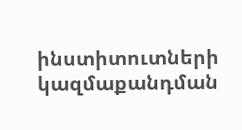ինստիտուտների կազմաքանդման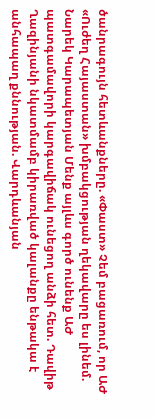ծանրագույն հետևանքները. «Փաստ» Չեմ բացառում, որ ԱԺ «Ուժեղ Հայաստան» խմբակցության ղեկավարը ես լինեմ. Նարեկ Կարապետյան Մենք այլևս գործ ունենք ԱԺ պատգամավորի կարգավիճակ ունեցող անձի հետ. Դավիթ Ղազինյանի նկատմամբ կիրառված կալանքը ենթակա է անհապաղ քննության. Վարդևանյան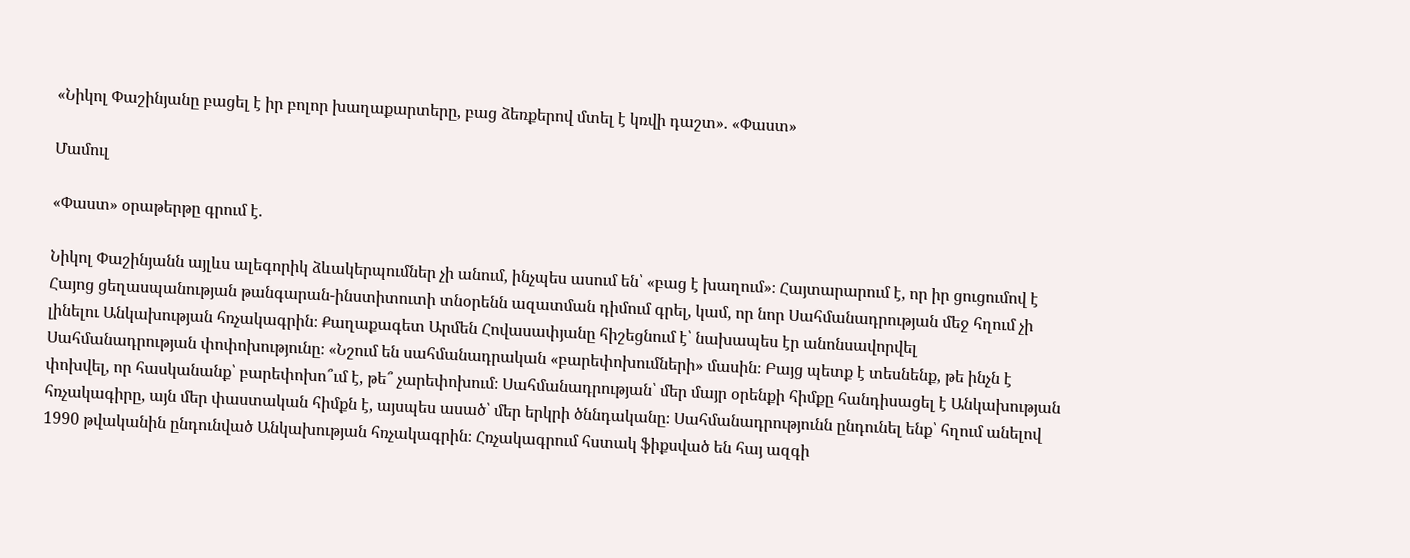«Նիկոլ Փաշինյանը բացել է իր բոլոր խաղաքարտերը, բաց ձեռքերով մտել է կռվի դաշտ». «Փաստ»

Մամուլ

«Փաստ» օրաթերթը գրում է.

Նիկոլ Փաշինյանն այլևս ալեգորիկ ձևակերպումներ չի անում, ինչպես ասում են՝ «բաց է խաղում»։ Հայտարարում է, որ իր ցուցումով է Հայոց ցեղասպանության թանգարան-ինստիտուտի տնօրենն ազատման դիմում գրել, կամ, որ նոր Սահմանադրության մեջ հղում չի լինելու Անկախության հռչակագրին։ Քաղաքագետ Արմեն Հովասափյանը հիշեցնում է՝ նախապես էր անոնսավորվել Սահմանադրության փոփոխությունը։ «Նշում են սահմանադրական «բարեփոխումների» մասին։ Բայց պետք է տեսնենք, թե ինչն է փոխվել, որ հասկանանք՝ բարեփոխո՞ւմ է, թե՞ չարեփոխում։ Սահմանադրության՝ մեր մայր օրենքի հիմքը հանդիսացել է Անկախության հռչակագիրը, այն մեր փաստական հիմքն է, այսպես ասած՝ մեր երկրի ծննդականը։ Սահմանադրությունն ընդունել ենք՝ հղում անելով 1990 թվականին ընդունված Անկախության հռչակագրին։ Հռչակագրում հստակ ֆիքսված են հայ ազգի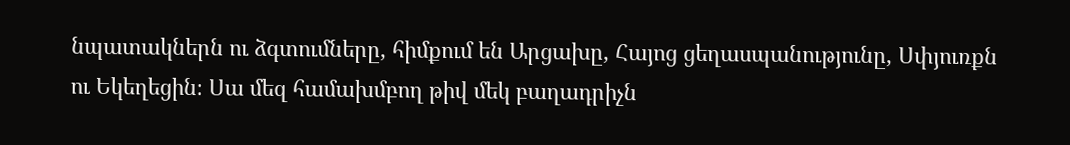նպատակներն ու ձգտումները, հիմքում են Արցախը, Հայոց ցեղասպանությունը, Սփյուռքն ու Եկեղեցին։ Սա մեզ համախմբող թիվ մեկ բաղադրիչն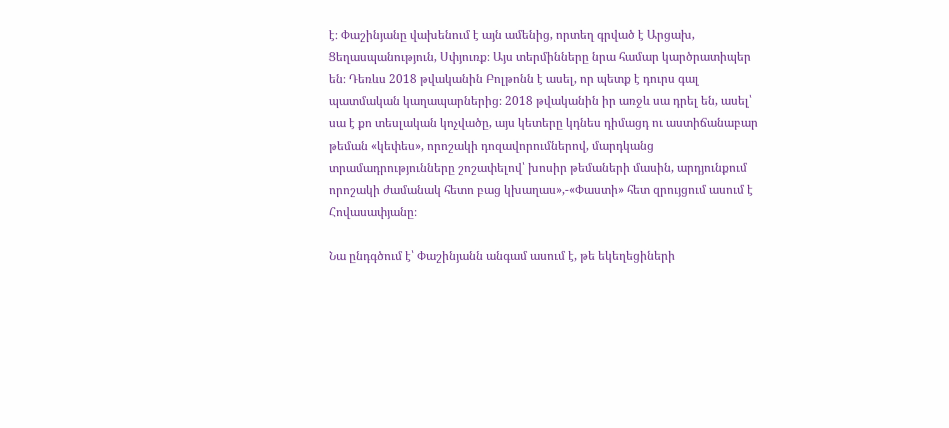է։ Փաշինյանը վախենում է այն ամենից, որտեղ գրված է Արցախ, Ցեղասպանություն, Սփյուռք։ Այս տերմինները նրա համար կարծրատիպեր են։ Դեռևս 2018 թվականին Բոլթոնն է ասել, որ պետք է դուրս գալ պատմական կաղապարներից։ 2018 թվականին իր առջև սա դրել են, ասել՝ սա է քո տեսլական կոչվածը, այս կետերը կդնես դիմացդ ու աստիճանաբար թեման «կեփես», որոշակի դոզավորումներով, մարդկանց տրամադրությունները շոշափելով՝ խոսիր թեմաների մասին, արդյունքում որոշակի ժամանակ հետո բաց կխաղաս»,-«Փաստի» հետ զրույցում ասում է Հովասափյանը։

Նա ընդգծում է՝ Փաշինյանն անգամ ասում է, թե եկեղեցիների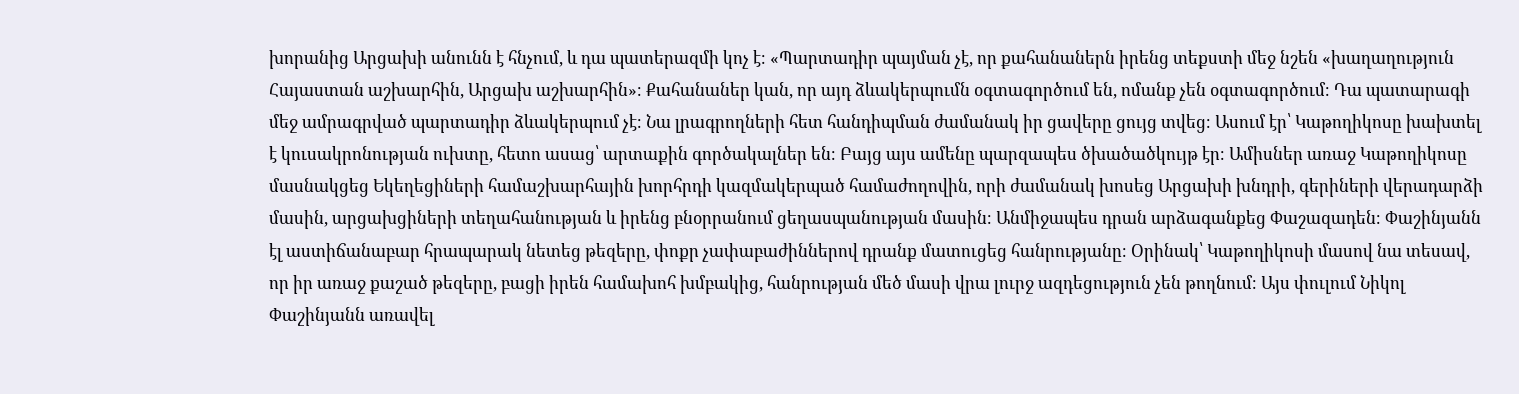խորանից Արցախի անունն է հնչում, և դա պատերազմի կոչ է։ «Պարտադիր պայման չէ, որ քահանաներն իրենց տեքստի մեջ նշեն «խաղաղություն Հայաստան աշխարհին, Արցախ աշխարհին»։ Քահանաներ կան, որ այդ ձևակերպումն օգտագործում են, ոմանք չեն օգտագործում։ Դա պատարագի մեջ ամրագրված պարտադիր ձևակերպում չէ։ Նա լրագրողների հետ հանդիպման ժամանակ իր ցավերը ցույց տվեց։ Ասում էր՝ Կաթողիկոսը խախտել է կուսակրոնության ուխտը, հետո ասաց՝ արտաքին գործակալներ են։ Բայց այս ամենը պարզապես ծխածածկույթ էր։ Ամիսներ առաջ Կաթողիկոսը մասնակցեց Եկեղեցիների համաշխարհային խորհրդի կազմակերպած համաժողովին, որի ժամանակ խոսեց Արցախի խնդրի, գերիների վերադարձի մասին, արցախցիների տեղահանության և իրենց բնօրրանում ցեղասպանության մասին։ Անմիջապես դրան արձագանքեց Փաշազադեն։ Փաշինյանն էլ աստիճանաբար հրապարակ նետեց թեզերը, փոքր չափաբաժիններով դրանք մատուցեց հանրությանը։ Օրինակ՝ Կաթողիկոսի մասով նա տեսավ, որ իր առաջ քաշած թեզերը, բացի իրեն համախոհ խմբակից, հանրության մեծ մասի վրա լուրջ ազդեցություն չեն թողնում։ Այս փուլում Նիկոլ Փաշինյանն առավել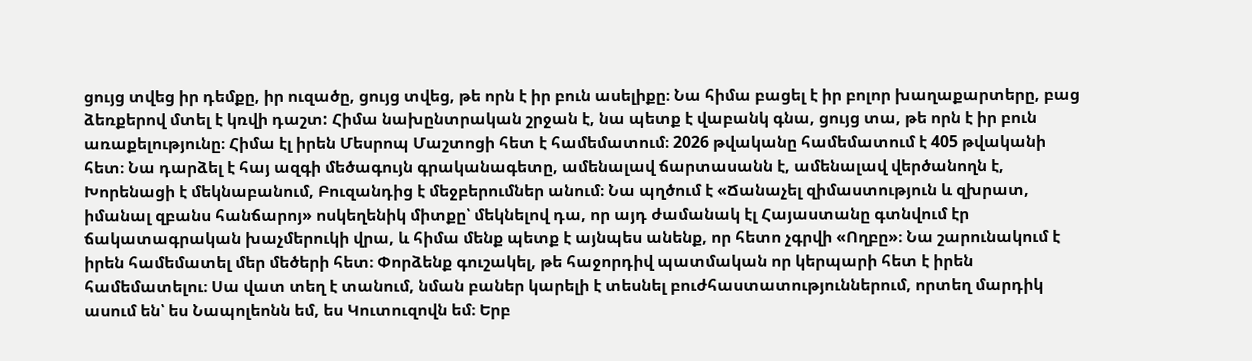ցույց տվեց իր դեմքը, իր ուզածը, ցույց տվեց, թե որն է իր բուն ասելիքը։ Նա հիմա բացել է իր բոլոր խաղաքարտերը, բաց ձեռքերով մտել է կռվի դաշտ: Հիմա նախընտրական շրջան է, նա պետք է վաբանկ գնա, ցույց տա, թե որն է իր բուն առաքելությունը։ Հիմա էլ իրեն Մեսրոպ Մաշտոցի հետ է համեմատում։ 2026 թվականը համեմատում է 405 թվականի հետ։ Նա դարձել է հայ ազգի մեծագույն գրականագետը, ամենալավ ճարտասանն է, ամենալավ վերծանողն է, Խորենացի է մեկնաբանում, Բուզանդից է մեջբերումներ անում։ Նա պղծում է «Ճանաչել զիմաստություն և զխրատ, իմանալ զբանս հանճարոյ» ոսկեղենիկ միտքը՝ մեկնելով դա, որ այդ ժամանակ էլ Հայաստանը գտնվում էր ճակատագրական խաչմերուկի վրա, և հիմա մենք պետք է այնպես անենք, որ հետո չգրվի «Ողբը»։ Նա շարունակում է իրեն համեմատել մեր մեծերի հետ։ Փորձենք գուշակել, թե հաջորդիվ պատմական որ կերպարի հետ է իրեն համեմատելու։ Սա վատ տեղ է տանում, նման բաներ կարելի է տեսնել բուժհաստատություններում, որտեղ մարդիկ ասում են՝ ես Նապոլեոնն եմ, ես Կուտուզովն եմ։ Երբ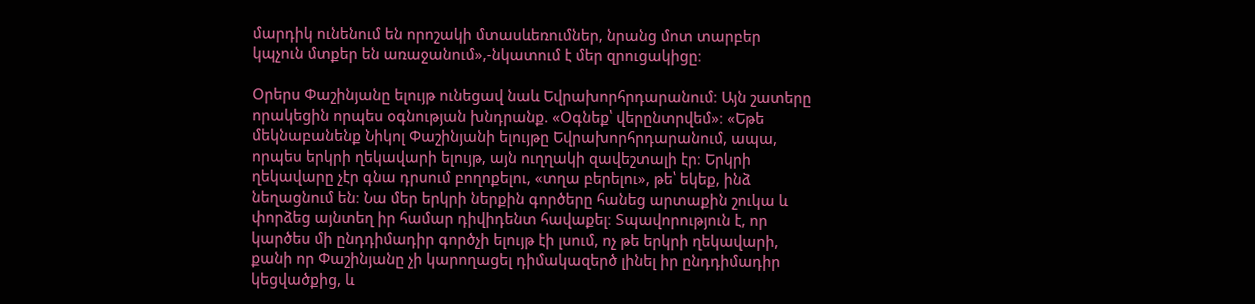մարդիկ ունենում են որոշակի մտասևեռումներ, նրանց մոտ տարբեր կպչուն մտքեր են առաջանում»,-նկատում է մեր զրուցակիցը։

Օրերս Փաշինյանը ելույթ ունեցավ նաև Եվրախորհրդարանում։ Այն շատերը որակեցին որպես օգնության խնդրանք. «Օգնեք՝ վերընտրվեմ»։ «Եթե մեկնաբանենք Նիկոլ Փաշինյանի ելույթը Եվրախորհրդարանում, ապա, որպես երկրի ղեկավարի ելույթ, այն ուղղակի զավեշտալի էր։ Երկրի ղեկավարը չէր գնա դրսում բողոքելու, «տղա բերելու», թե՝ եկեք, ինձ նեղացնում են։ Նա մեր երկրի ներքին գործերը հանեց արտաքին շուկա և փորձեց այնտեղ իր համար դիվիդենտ հավաքել։ Տպավորություն է, որ կարծես մի ընդդիմադիր գործչի ելույթ էի լսում, ոչ թե երկրի ղեկավարի, քանի որ Փաշինյանը չի կարողացել դիմակազերծ լինել իր ընդդիմադիր կեցվածքից, և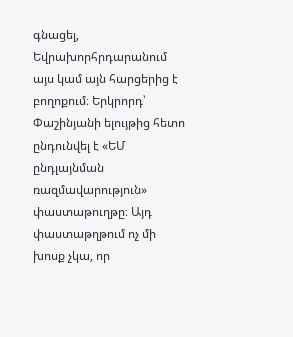գնացել, Եվրախորհրդարանում այս կամ այն հարցերից է բողոքում։ Երկրորդ՝ Փաշինյանի ելույթից հետո ընդունվել է «ԵՄ ընդլայնման ռազմավարություն» փաստաթուղթը։ Այդ փաստաթղթում ոչ մի խոսք չկա, որ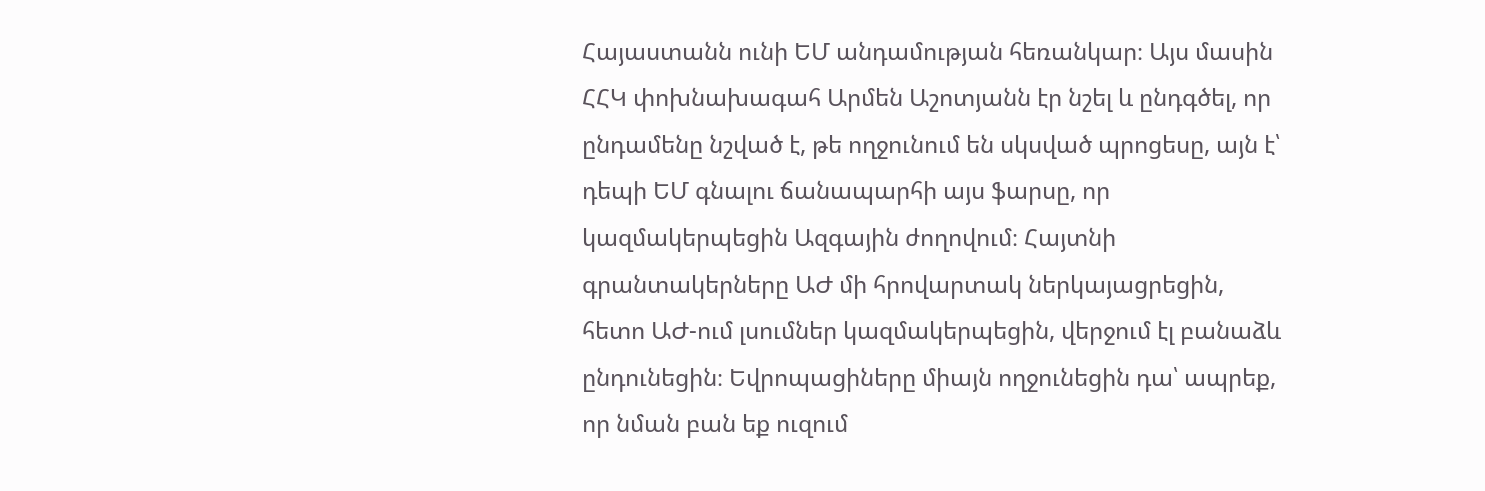Հայաստանն ունի ԵՄ անդամության հեռանկար։ Այս մասին ՀՀԿ փոխնախագահ Արմեն Աշոտյանն էր նշել և ընդգծել, որ ընդամենը նշված է, թե ողջունում են սկսված պրոցեսը, այն է՝ դեպի ԵՄ գնալու ճանապարհի այս ֆարսը, որ կազմակերպեցին Ազգային ժողովում։ Հայտնի գրանտակերները ԱԺ մի հրովարտակ ներկայացրեցին, հետո ԱԺ-ում լսումներ կազմակերպեցին, վերջում էլ բանաձև ընդունեցին։ Եվրոպացիները միայն ողջունեցին դա՝ ապրեք, որ նման բան եք ուզում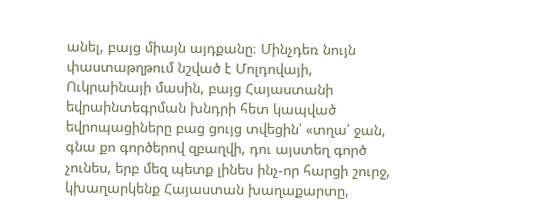անել, բայց միայն այդքանը։ Մինչդեռ նույն փաստաթղթում նշված է Մոլդովայի, Ուկրաինայի մասին, բայց Հայաստանի եվրաինտեգրման խնդրի հետ կապված եվրոպացիները բաց ցույց տվեցին՝ «տղա՛ ջան, գնա քո գործերով զբաղվի, դու այստեղ գործ չունես, երբ մեզ պետք լինես ինչ-որ հարցի շուրջ, կխաղարկենք Հայաստան խաղաքարտը,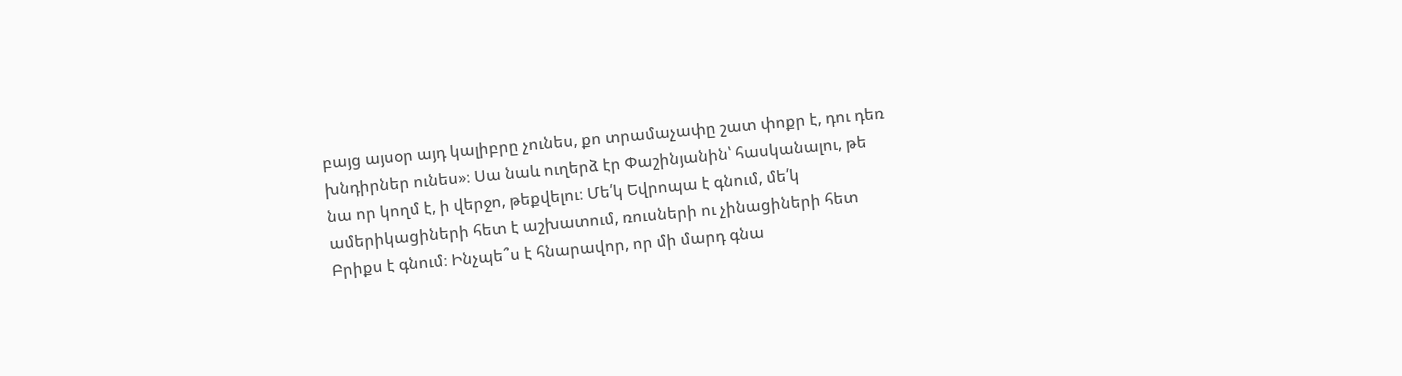բայց այսօր այդ կալիբրը չունես, քո տրամաչափը շատ փոքր է, դու դեռ խնդիրներ ունես»։ Սա նաև ուղերձ էր Փաշինյանին՝ հասկանալու, թե նա որ կողմ է, ի վերջո, թեքվելու։ Մե՛կ Եվրոպա է գնում, մե՛կ ամերիկացիների հետ է աշխատում, ռուսների ու չինացիների հետ Բրիքս է գնում։ Ինչպե՞ս է հնարավոր, որ մի մարդ գնա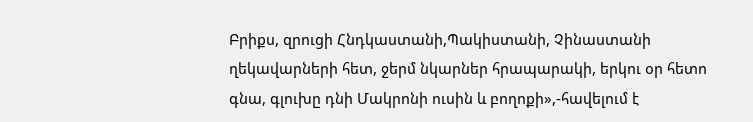Բրիքս, զրուցի Հնդկաստանի,Պակիստանի, Չինաստանի ղեկավարների հետ, ջերմ նկարներ հրապարակի, երկու օր հետո գնա, գլուխը դնի Մակրոնի ուսին և բողոքի»,-հավելում է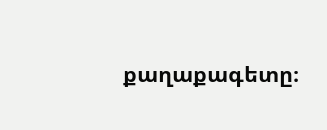քաղաքագետը։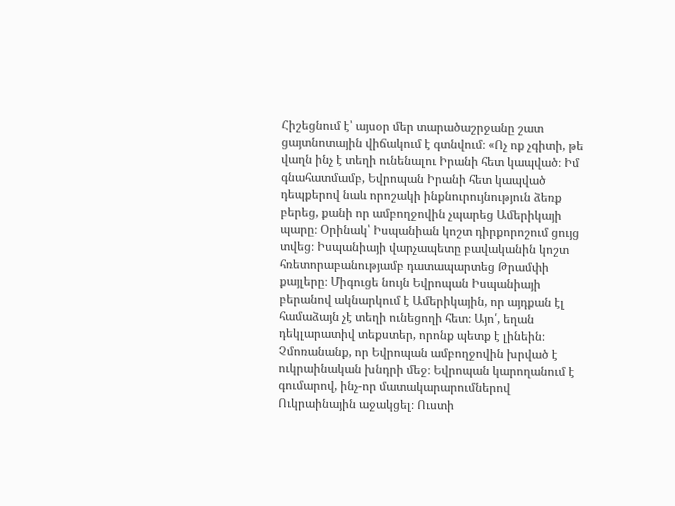Հիշեցնում է՝ այսօր մեր տարածաշրջանը շատ ցայտնոտային վիճակում է գտնվում։ «Ոչ ոք չգիտի, թե վաղն ինչ է տեղի ունենալու Իրանի հետ կապված։ Իմ գնահատմամբ, Եվրոպան Իրանի հետ կապված դեպքերով նաև որոշակի ինքնուրույնություն ձեռք բերեց, քանի որ ամբողջովին չպարեց Ամերիկայի պարը։ Օրինակ՝ Իսպանիան կոշտ դիրքորոշում ցույց տվեց։ Իսպանիայի վարչապետը բավականին կոշտ հռետորաբանությամբ դատապարտեց Թրամփի քայլերը։ Միգուցե նույն Եվրոպան Իսպանիայի բերանով ակնարկում է Ամերիկային, որ այդքան էլ համաձայն չէ տեղի ունեցողի հետ։ Այո՛, եղան դեկլարատիվ տեքստեր, որոնք պետք է լինեին։ Չմոռանանք, որ Եվրոպան ամբողջովին խրված է ուկրաինական խնդրի մեջ։ Եվրոպան կարողանում է գումարով, ինչ-որ մատակարարումներով Ուկրաինային աջակցել։ Ուստի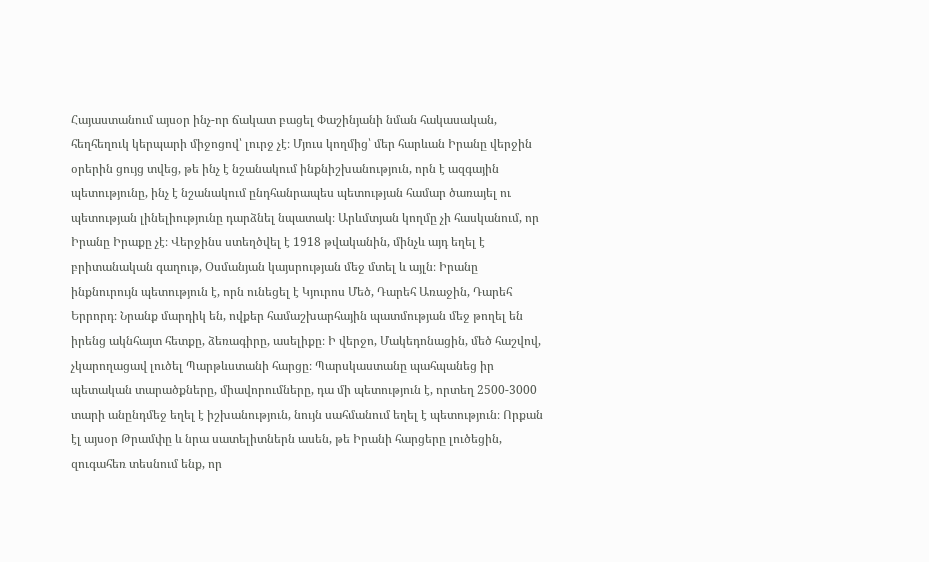Հայաստանում այսօր ինչ-որ ճակատ բացել Փաշինյանի նման հակասական, հեղհեղուկ կերպարի միջոցով՝ լուրջ չէ։ Մյուս կողմից՝ մեր հարևան Իրանը վերջին օրերին ցույց տվեց, թե ինչ է նշանակում ինքնիշխանություն, որն է ազգային պետությունը, ինչ է նշանակում ընդհանրապես պետության համար ծառայել ու պետության լինելիությունը դարձնել նպատակ։ Արևմտյան կողմը չի հասկանում, որ Իրանը Իրաքը չէ։ Վերջինս ստեղծվել է 1918 թվականին, մինչև այդ եղել է բրիտանական գաղութ, Օսմանյան կայսրության մեջ մտել և այլն։ Իրանը ինքնուրույն պետություն է, որն ունեցել է Կյուրոս Մեծ, Դարեհ Առաջին, Դարեհ Երրորդ։ Նրանք մարդիկ են, ովքեր համաշխարհային պատմության մեջ թողել են իրենց ակնհայտ հետքը, ձեռագիրը, ասելիքը։ Ի վերջո, Մակեդոնացին, մեծ հաշվով, չկարողացավ լուծել Պարթևստանի հարցը։ Պարսկաստանը պահպանեց իր պետական տարածքները, միավորումները, դա մի պետություն է, որտեղ 2500-3000 տարի անընդմեջ եղել է իշխանություն, նույն սահմանում եղել է պետություն։ Որքան էլ այսօր Թրամփը և նրա սատելիտներն ասեն, թե Իրանի հարցերը լուծեցին, զուգահեռ տեսնում ենք, որ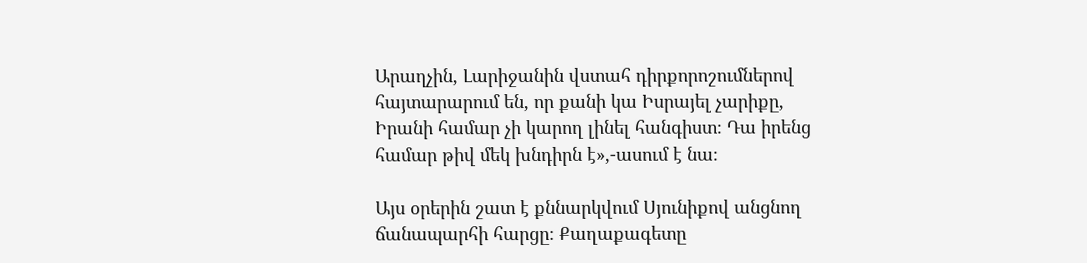Արաղչին, Լարիջանին վստահ դիրքորոշումներով հայտարարում են, որ քանի կա Իսրայել չարիքը, Իրանի համար չի կարող լինել հանգիստ։ Դա իրենց համար թիվ մեկ խնդիրն է»,-ասում է նա։

Այս օրերին շատ է քննարկվում Սյունիքով անցնող ճանապարհի հարցը։ Քաղաքագետը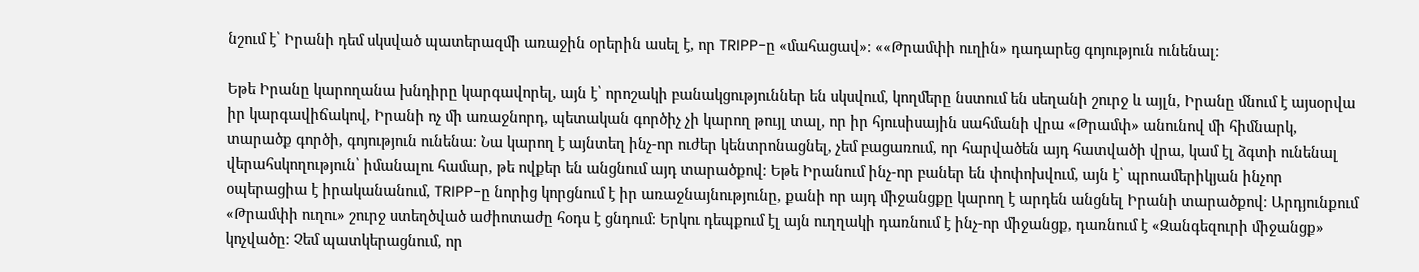նշում է՝ Իրանի դեմ սկսված պատերազմի առաջին օրերին ասել է, որ TRIPP-ը «մահացավ»։ ««Թրամփի ուղին» դադարեց գոյություն ունենալ։

Եթե Իրանը կարողանա խնդիրը կարգավորել, այն է՝ որոշակի բանակցություններ են սկսվում, կողմերը նստում են սեղանի շուրջ և այլն, Իրանը մնում է այսօրվա իր կարգավիճակով, Իրանի ոչ մի առաջնորդ, պետական գործիչ չի կարող թույլ տալ, որ իր հյուսիսային սահմանի վրա «Թրամփ» անունով մի հիմնարկ, տարածք գործի, գոյություն ունենա։ Նա կարող է այնտեղ ինչ-որ ուժեր կենտրոնացնել, չեմ բացառում, որ հարվածեն այդ հատվածի վրա, կամ էլ ձգտի ունենալ վերահսկողություն՝ իմանալու համար, թե ովքեր են անցնում այդ տարածքով։ Եթե Իրանում ինչ-որ բաներ են փոփոխվում, այն է՝ պրոամերիկյան ինչոր օպերացիա է իրականանում, TRIPP-ը նորից կորցնում է իր առաջնայնությունը, քանի որ այդ միջանցքը կարող է արդեն անցնել Իրանի տարածքով։ Արդյունքում «Թրամփի ուղու» շուրջ ստեղծված աժիոտաժը հօդս է ցնդում։ Երկու դեպքում էլ այն ուղղակի դառնում է ինչ-որ միջանցք, դառնում է «Զանգեզուրի միջանցք» կոչվածը։ Չեմ պատկերացնում, որ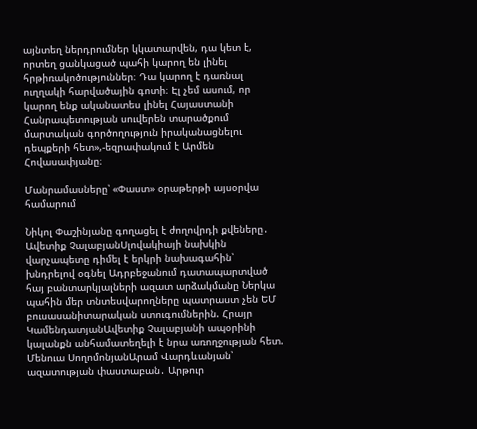այնտեղ ներդրումներ կկատարվեն, դա կետ է, որտեղ ցանկացած պահի կարող են լինել հրթիռակոծություններ։ Դա կարող է դառնալ ուղղակի հարվածային գոտի։ Էլ չեմ ասում, որ կարող ենք ականատես լինել Հայաստանի Հանրապետության սուվերեն տարածքում մարտական գործողություն իրականացնելու դեպքերի հետ»,-եզրափակում է Արմեն Հովասափյանը։

Մանրամասները՝ «Փաստ» օրաթերթի այսօրվա համարում

Նիկոլ Փաշինյանը գողացել է ժողովրդի քվեները․ Ավետիք ՉալաբյանՍլովակիայի նախկին վարչապետը դիմել է երկրի նախագահին՝ խնդրելով օգնել Ադրբեջանում դատապարտված հայ բանտարկյալների ազատ արձակմանը Ներկա պահին մեր տնտեսվարողները պատրաստ չեն ԵՄ բուսասանիտարական ստուգումներին. Հրայր ԿամենդատյանԱվետիք Չալաբյանի ապօրինի կալանքն անհամատեղելի է նրա առողջության հետ. Մենուա ՍողոմոնյանԱրամ Վարդևանյան՝ ազատության փաստաբան․ Արթուր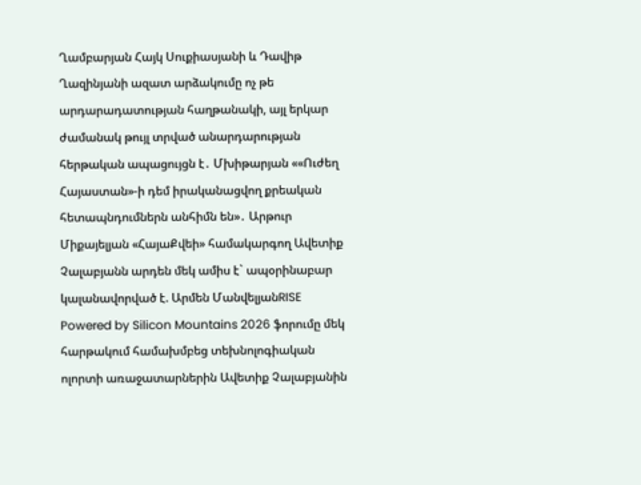Ղամբարյան Հայկ Սուքիասյանի և Դավիթ Ղազինյանի ազատ արձակումը ոչ թե արդարադատության հաղթանակի, այլ երկար ժամանակ թույլ տրված անարդարության հերթական ապացույցն է․ Մխիթարյան ««Ուժեղ Հայաստան»-ի դեմ իրականացվող քրեական հետապնդումներն անհիմն են»․ Արթուր Միքայելյան «ՀայաՔվեի» համակարգող Ավետիք Չալաբյանն արդեն մեկ ամիս է` ապօրինաբար կալանավորված է. Արմեն ՄանվելյանRISE Powered by Silicon Mountains 2026 ֆորումը մեկ հարթակում համախմբեց տեխնոլոգիական ոլորտի առաջատարներին Ավետիք Չալաբյանին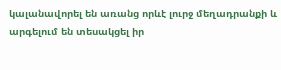կալանավորել են առանց որևէ լուրջ մեղադրանքի և արգելում են տեսակցել իր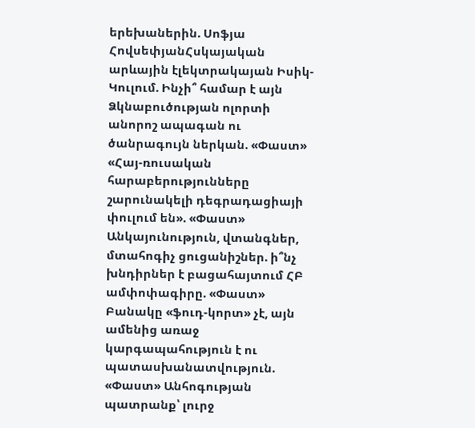երեխաներին. Սոֆյա ՀովսեփյանՀսկայական արևային էլեկտրակայան Իսիկ-Կուլում. Ինչի՞ համար է այն Ձկնաբուծության ոլորտի անորոշ ապագան ու ծանրագույն ներկան. «Փաստ» «Հայ-ռուսական հարաբերությունները շարունակելի դեգրադացիայի փուլում են». «Փաստ» Անկայունություն, վտանգներ, մտահոգիչ ցուցանիշներ. ի՞նչ խնդիրներ է բացահայտում ՀԲ ամփոփագիրը. «Փաստ» Բանակը «ֆուդ-կորտ» չէ, այն ամենից առաջ կարգապահություն է ու պատասխանատվություն. «Փաստ» Անհոգության պատրանք՝ լուրջ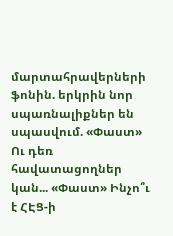մարտահրավերների ֆոնին. երկրին նոր սպառնալիքներ են սպասվում. «Փաստ» Ու դեռ հավատացողներ կան... «Փաստ» Ինչո՞ւ է ՀԷՑ-ի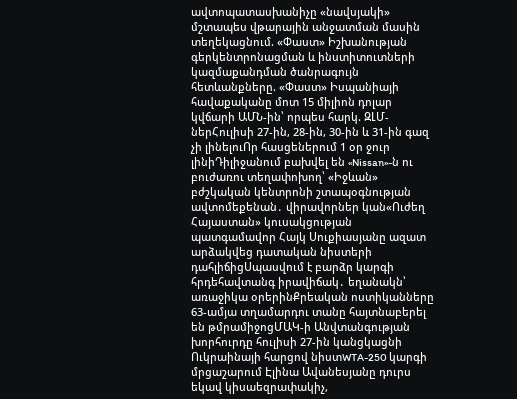ավտոպատասխանիչը «նավսյակի» մշտապես վթարային անջատման մասին տեղեկացնում. «Փաստ» Իշխանության գերկենտրոնացման և ինստիտուտների կազմաքանդման ծանրագույն հետևանքները. «Փաստ» Իսպանիայի հավաքականը մոտ 15 միլիոն դոլար կվճարի ԱՄՆ-ին՝ որպես հարկ. ԶԼՄ-ներՀուլիսի 27-ին, 28-ին, 30-ին և 31-ին գազ չի լինելուՈր հասցեներում 1 օր ջուր լինիԴիլիջանում բախվել են «Nissan»-ն ու բուժառու տեղափոխող՝ «Իջևան» բժշկական կենտրոնի շտապօգնության ավտոմեքենան․ վիրավորներ կան«Ուժեղ Հայաստան» կուսակցության պատգամավոր Հայկ Սուքիասյանը ազատ արձակվեց դատական նիստերի դահլիճիցՍպասվում է բարձր կարգի հրդեհավտանգ իրավիճակ․ եղանակն՝ առաջիկա օրերինՔրեական ոստիկանները 63-ամյա տղամարդու տանը հայտնաբերել են թմրամիջոցՄԱԿ-ի Անվտանգության խորհուրդը հուլիսի 27-ին կանցկացնի Ուկրաինայի հարցով նիստWTA-250 կարգի մրցաշարում Էլինա Ավանեսյանը դուրս եկավ կիսաեզրափակիչ,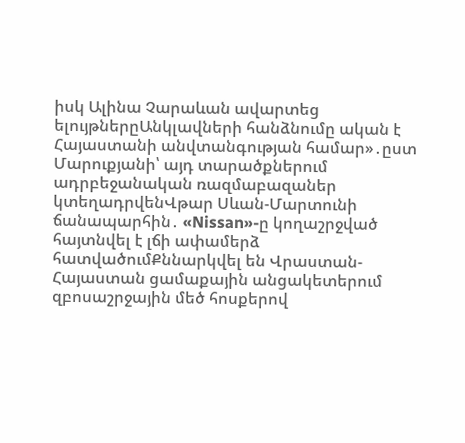իսկ Ալինա Չարաևան ավարտեց ելույթներըԱնկլավների հանձնումը ական է Հայաստանի անվտանգության համար»․ըստ Մարուքյանի՝ այդ տարածքներում ադրբեջանական ռազմաբազաներ կտեղադրվենՎթար Սևան-Մարտունի ճանապարհին․ «Nissan»-ը կողաշրջված հայտնվել է լճի ափամերձ հատվածումՔննարկվել են Վրաստան-Հայաստան ցամաքային անցակետերում զբոսաշրջային մեծ հոսքերով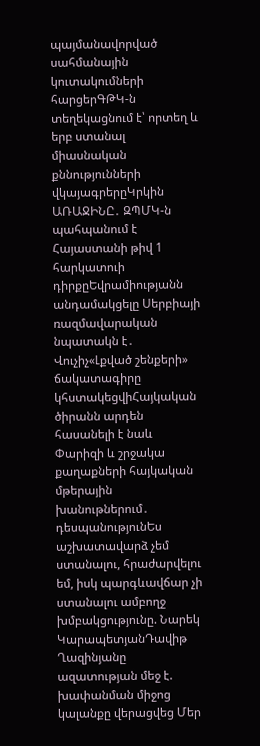պայմանավորված սահմանային կուտակումների հարցերԳԹԿ-ն տեղեկացնում է՝ որտեղ և երբ ստանալ միասնական քննությունների վկայագրերըԿրկին ԱՌԱՋԻՆԸ․ ԶՊՄԿ-ն պահպանում է Հայաստանի թիվ 1 հարկատուի դիրքըԵվրամիությանն անդամակցելը Սերբիայի ռազմավարական նպատակն է․ Վուչիչ«Լքված շենքերի» ճակատագիրը կհստակեցվիՀայկական ծիրանն արդեն հասանելի է նաև Փարիզի և շրջակա քաղաքների հայկական մթերային խանութներում․ դեսպանությունԵս աշխատավարձ չեմ ստանալու, հրաժարվելու եմ, իսկ պարգևավճար չի ստանալու ամբողջ խմբակցությունը. Նարեկ ԿարապետյանԴավիթ Ղազինյանը ազատության մեջ է. խափանման միջոց կալանքը վերացվեց Մեր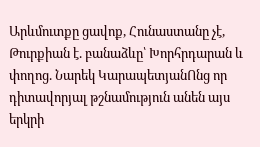Արևմուտքը ցավոք, Հունաստանը չէ, Թուրքիան է. բանաձևը՝ Խորհրդարան և փողոց. Նարեկ ԿարապետյանՈնց որ դիտավորյալ թշնամություն անեն այս երկրի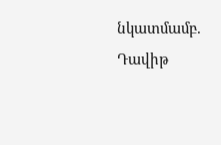նկատմամբ. Դավիթ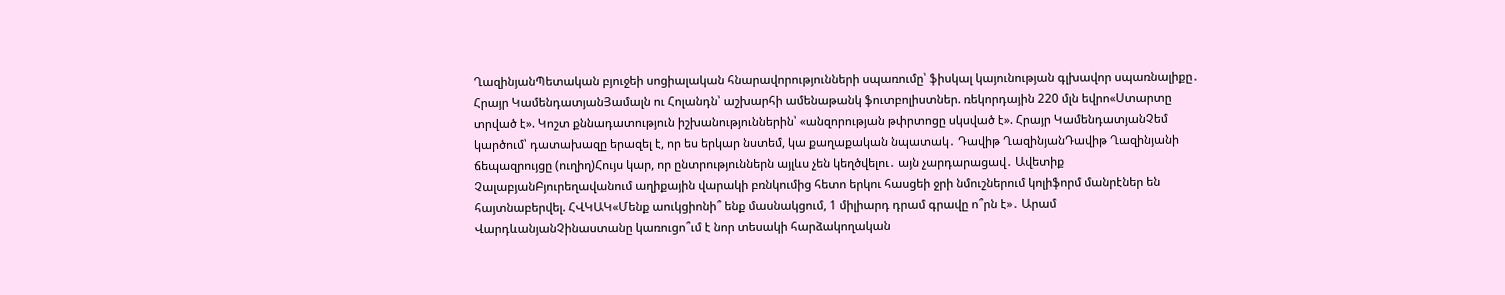ՂազինյանՊետական բյուջեի սոցիալական հնարավորությունների սպառումը՝ ֆիսկալ կայունության գլխավոր սպառնալիքը․ Հրայր ԿամենդատյանՅամալն ու Հոլանդն՝ աշխարհի ամենաթանկ ֆուտբոլիստներ. ռեկորդային 220 մլն եվրո«Ստարտը տրված է». Կոշտ քննադատություն իշխանություններին՝ «անզորության թփրտոցը սկսված է». Հրայր ԿամենդատյանՉեմ կարծում՝ դատախազը երազել է, որ ես երկար նստեմ, կա քաղաքական նպատակ․ Դավիթ ՂազինյանԴավիթ Ղազինյանի ճեպազրույցը (ուղիղ)Հույս կար, որ ընտրություններն այլևս չեն կեղծվելու․ այն չարդարացավ․ Ավետիք ՉալաբյանԲյուրեղավանում աղիքային վարակի բռնկումից հետո երկու հասցեի ջրի նմուշներում կոլիֆորմ մանրէներ են հայտնաբերվել. ՀՎԿԱԿ«Մենք աուկցիոնի՞ ենք մասնակցում, 1 միլիարդ դրամ գրավը ո՞րն է»․ Արամ ՎարդևանյանՉինաստանը կառուցո՞ւմ է նոր տեսակի հարձակողական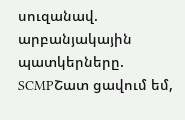սուզանավ. արբանյակային պատկերները. SCMPՇատ ցավում եմ,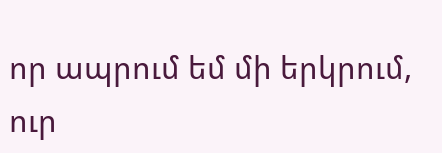որ ապրում եմ մի երկրում, ուր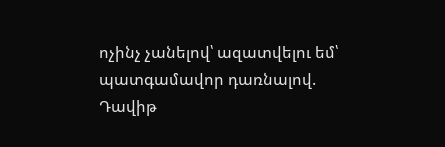ոչինչ չանելով՝ ազատվելու եմ՝ պատգամավոր դառնալով. Դավիթ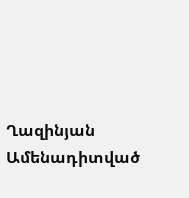Ղազինյան
Ամենադիտված